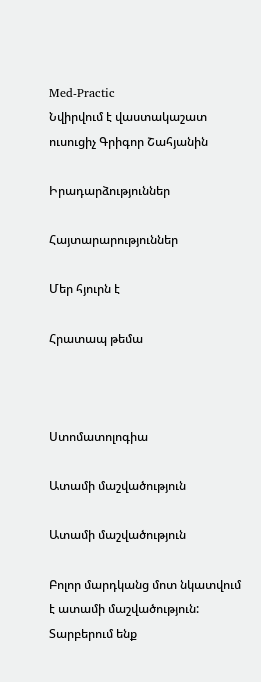Med-Practic
Նվիրվում է վաստակաշատ ուսուցիչ Գրիգոր Շահյանին

Իրադարձություններ

Հայտարարություններ

Մեր հյուրն է

Հրատապ թեմա



Ստոմատոլոգիա

Ատամի մաշվածություն

Ատամի մաշվածություն

Բոլոր մարդկանց մոտ նկատվում է ատամի մաշվածություն: Տարբերում ենք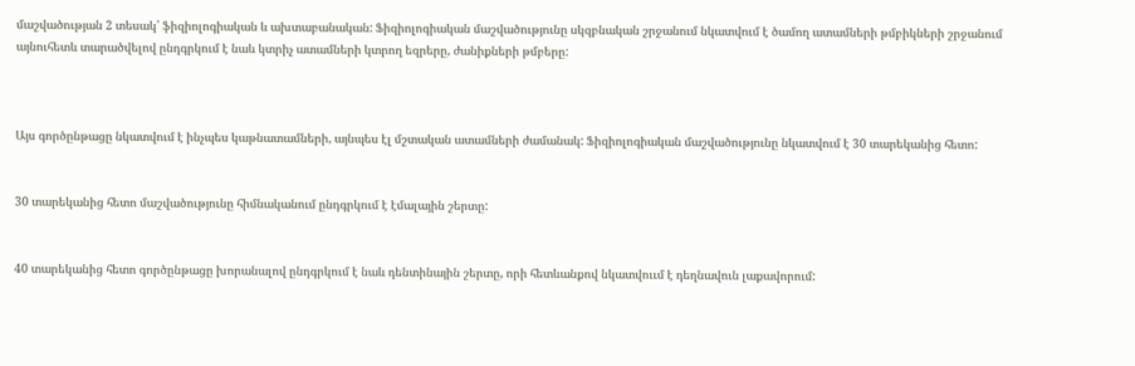մաշվածության 2 տեսակ՝ ֆիզիոլոգիական և ախտաբանական: Ֆիզիոլոգիական մաշվածությունը սկզբնական շրջանում նկատվում է ծամող ատամների թմբիկների շրջանում այնուհետև տարածվելով ընդգրկում է նաև կտրիչ ատամների կտրող եզրերը, ժանիքների թմբերը:



Այս գործընթացը նկատվում է ինչպես կաթնատամների, այնպես էլ մշտական ատամների ժամանակ: Ֆիզիոլոգիական մաշվածությունը նկատվում է 30 տարեկանից հետո:


30 տարեկանից հետո մաշվածությունը հիմնականում ընդգրկում է էմալային շերտը:


40 տարեկանից հետո գործընթացը խորանալով ընդգրկում է նաև դենտինային շերտը, որի հետևանքով նկատվոււմ է դեղնավուն լաքավորում: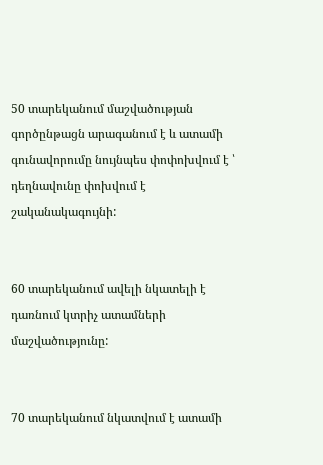50 տարեկանում մաշվածության գործընթացն արագանում է և ատամի գունավորումը նույնպես փոփոխվում է ՝ դեղնավունը փոխվում է շականակագույնի:


60 տարեկանում ավելի նկատելի է դառնում կտրիչ ատամների մաշվածությունը:


70 տարեկանում նկատվում է ատամի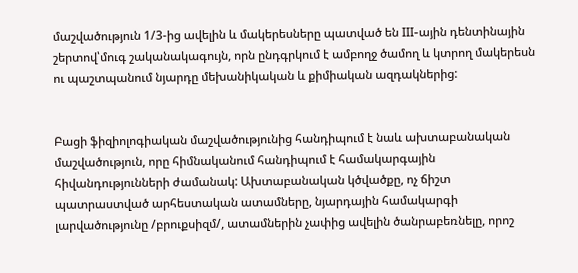մաշվածություն 1/3-ից ավելին և մակերեսները պատված են III-ային դենտինային շերտով՝մուգ շականակագույն, որն ընդգրկում է ամբողջ ծամող և կտրող մակերեսն ու պաշտպանում նյարդը մեխանիկական և քիմիական ազդակներից:


Բացի ֆիզիոլոգիական մաշվածությունից հանդիպում է նաև ախտաբանական մաշվածություն, որը հիմնականում հանդիպում է համակարգային հիվանդությունների ժամանակ: Ախտաբանական կծվածքը, ոչ ճիշտ պատրաստված արհեստական ատամները, նյարդային համակարգի լարվածությունը /բրուքսիզմ/, ատամներին չափից ավելին ծանրաբեռնելը, որոշ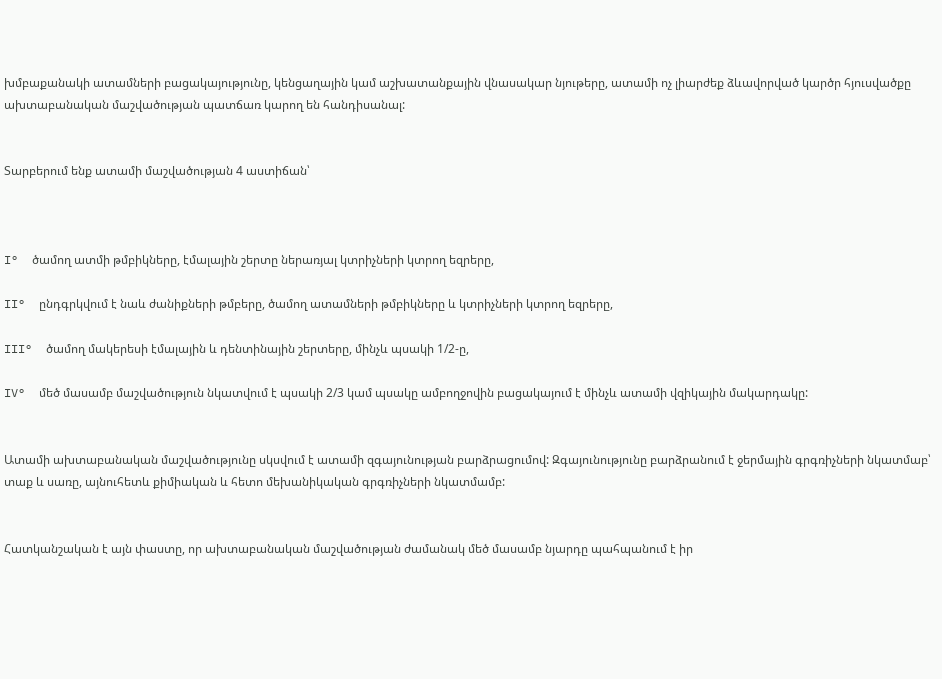խմբաքանակի ատամների բացակայությունը, կենցաղային կամ աշխատանքային վնասակար նյութերը, ատամի ոչ լիարժեք ձևավորված կարծր հյուսվածքը ախտաբանական մաշվածության պատճառ կարող են հանդիսանալ:


Տարբերում ենք ատամի մաշվածության 4 աստիճան՝



I°  ծամող ատմի թմբիկները, էմալային շերտը ներառյալ կտրիչների կտրող եզրերը,

II°  ընդգրկվում է նաև ժանիքների թմբերը, ծամող ատամների թմբիկները և կտրիչների կտրող եզրերը,

III°  ծամող մակերեսի էմալային և դենտինային շերտերը, մինչև պսակի 1/2-ը,

IV°  մեծ մասամբ մաշվածություն նկատվում է պսակի 2/3 կամ պսակը ամբողջովին բացակայում է մինչև ատամի վզիկային մակարդակը:


Ատամի ախտաբանական մաշվածությունը սկսվում է ատամի զգայունության բարձրացումով: Զգայունությունը բարձրանում է ջերմային գրգռիչների նկատմաբ՝ տաք և սառը, այնուհետև քիմիական և հետո մեխանիկական գրգռիչների նկատմամբ:


Հատկանշական է այն փաստը, որ ախտաբանական մաշվածության ժամանակ մեծ մասամբ նյարդը պահպանում է իր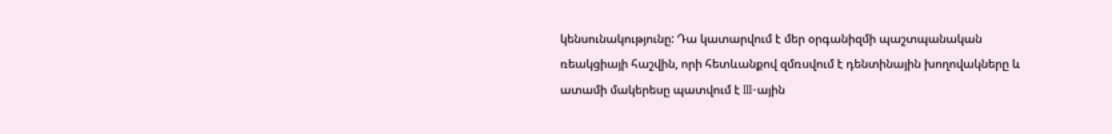կենսունակությունը: Դա կատարվում է մեր օրգանիզմի պաշտպանական ռեակցիայի հաշվին, որի հետևանքով զմռսվում է դենտինային խողովակները և ատամի մակերեսը պատվում է III-ային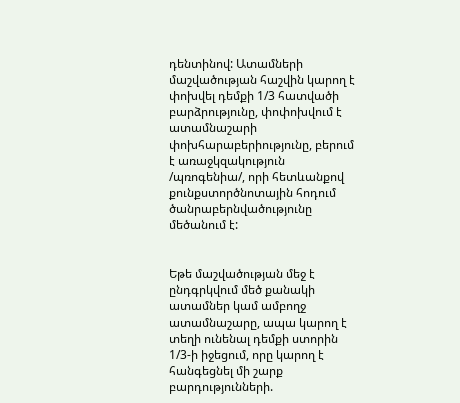դենտինով: Ատամների մաշվածության հաշվին կարող է փոխվել դեմքի 1/3 հատվածի բարձրությունը, փոփոխվում է ատամնաշարի փոխհարաբերիությունը, բերում է առաջկզակություն /պռոգենիա/, որի հետևանքով քունքստործնոտային հոդում ծանրաբերնվածությունը մեծանում է:


Եթե մաշվածության մեջ է ընդգրկվում մեծ քանակի ատամներ կամ ամբողջ ատամնաշարը, ապա կարող է տեղի ունենալ դեմքի ստորին 1/3-ի իջեցում, որը կարող է հանգեցնել մի շարք բարդությունների.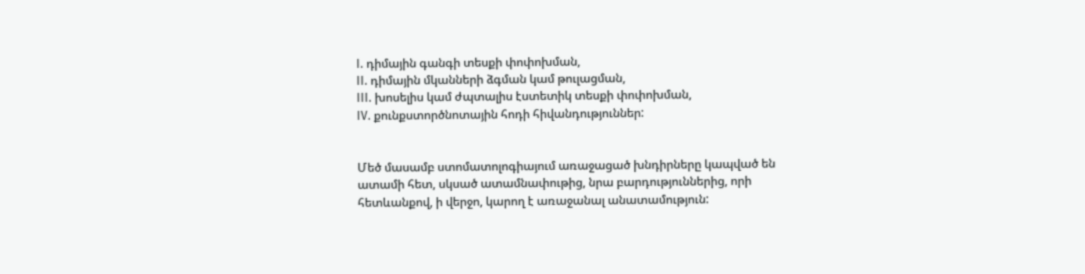I. դիմային գանգի տեսքի փոփոխման,
II. դիմային մկանների ձգման կամ թուլացման,
III. խոսելիս կամ ժպտալիս էստետիկ տեսքի փոփոխման,
IV. քունքստործնոտային հոդի հիվանդություններ:


Մեծ մասամբ ստոմատոլոգիայում առաջացած խնդիրները կապված են ատամի հետ, սկսած ատամնափութից, նրա բարդություններից, որի հետևանքով, ի վերջո, կարող է առաջանալ անատամություն: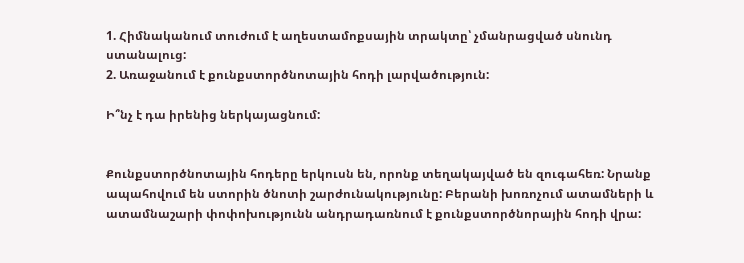1. Հիմնականում տուժում է աղեստամոքսային տրակտը՝ չմանրացված սնունդ ստանալուց:
2. Առաջանում է քունքստործնոտային հոդի լարվածություն:

Ի՞նչ է դա իրենից ներկայացնում:


Քունքստործնոտային հոդերը երկուսն են, որոնք տեղակայված են զուգահեռ: Նրանք ապահովում են ստորին ծնոտի շարժունակությունը: Բերանի խոռոչում ատամների և ատամնաշարի փոփոխությունն անդրադառնում է քունքստործնորային հոդի վրա: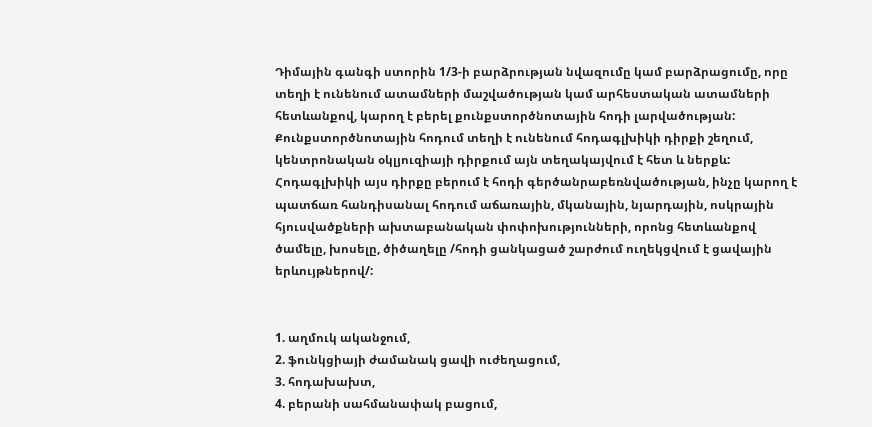Դիմային գանգի ստորին 1/3-ի բարձրության նվազումը կամ բարձրացումը, որը տեղի է ունենում ատամների մաշվածության կամ արհեստական ատամների հետևանքով, կարող է բերել քունքստործնոտային հոդի լարվածության: Քունքստործնոտային հոդում տեղի է ունենում հոդագլխիկի դիրքի շեղում, կենտրոնական օկլյուզիայի դիրքում այն տեղակայվում է հետ և ներքև: Հոդագլխիկի այս դիրքը բերում է հոդի գերծանրաբեռնվածության, ինչը կարող է պատճառ հանդիսանալ հոդում աճառային, մկանային, նյարդային, ոսկրային հյուսվածքների ախտաբանական փոփոխությունների, որոնց հետևանքով ծամելը, խոսելը, ծիծաղելը /հոդի ցանկացած շարժում ուղեկցվում է ցավային երևույթներով/:


1. աղմուկ ականջում,
2. ֆունկցիայի ժամանակ ցավի ուժեղացում,
3. հոդախախտ,
4. բերանի սահմանափակ բացում,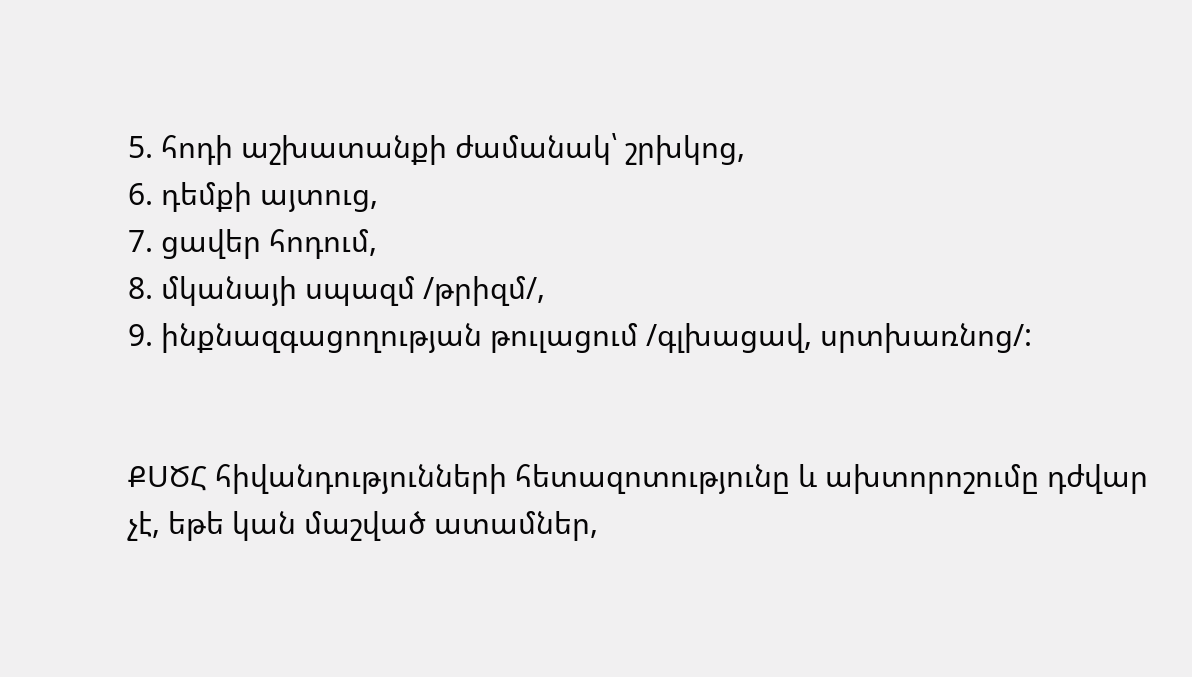5. հոդի աշխատանքի ժամանակ՝ շրխկոց,
6. դեմքի այտուց,
7. ցավեր հոդում,
8. մկանայի սպազմ /թրիզմ/,
9. ինքնազգացողության թուլացում /գլխացավ, սրտխառնոց/:


ՔՍԾՀ հիվանդությունների հետազոտությունը և ախտորոշումը դժվար չէ, եթե կան մաշված ատամներ,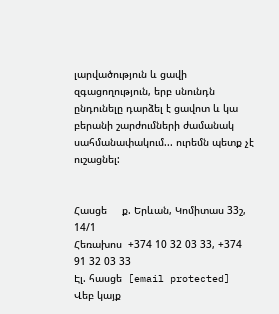լարվածություն և ցավի զգացողություն, երբ սնունդն ընդունելը դարձել է ցավոտ և կա բերանի շարժումների ժամանակ սահմանափակում... ուրեմն պետք չէ ուշացնել:


Հասցե     ք. Երևան, Կոմիտաս 33շ, 14/1
Հեռախոս  +374 10 32 03 33, +374 91 32 03 33
Էլ. հասցե  [email protected]
Վեբ կայք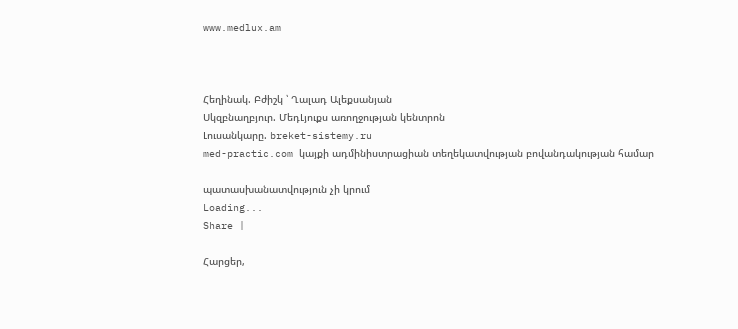www.medlux.am



Հեղինակ. Բժիշկ ՝ Ղալադ Ալեքսանյան
Սկզբնաղբյուր. ՄեդԼյուքս առողջության կենտրոն
Լուսանկարը. breket-sistemy.ru
med-practic.com կայքի ադմինիստրացիան տեղեկատվության բովանդակության համար

պատասխանատվություն չի կրում
Loading...
Share |

Հարցեր,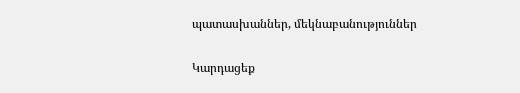պատասխաններ, մեկնաբանություններ

Կարդացեք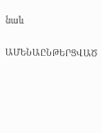նաև

ԱՄԵՆԱԸՆԹԵՐՑՎԱԾ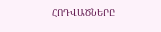ՀՈԴՎԱԾՆԵՐԸ